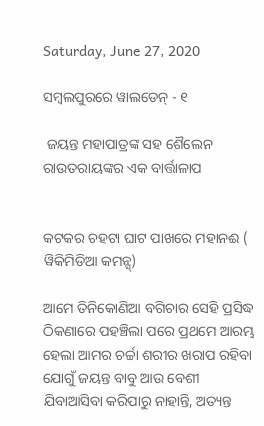Saturday, June 27, 2020

ସମ୍ବଲପୁରରେ ୱାଲଡେନ୍ - ୧

 ଜୟନ୍ତ ମହାପାତ୍ରଙ୍କ ସହ ଶୈଲେନ ରାଉତରାୟଙ୍କର ଏକ ବାର୍ତ୍ତାଳାପ


କଟକର ଚହଟା ଘାଟ ପାଖରେ ମହାନଈ ( ୱିକିମିଡିଆ କମନ୍ସ୍)

ଆମେ ତିନିକୋଣିଆ ବଗିଚାର ସେହି ପ୍ରସିଦ୍ଧ ଠିକଣାରେ ପହଞ୍ଚିଲା ପରେ ପ୍ରଥମେ ଆରମ୍ଭ ହେଲା ଆମର ଚର୍ଚ୍ଚା ଶରୀର ଖରାପ ରହିବା ଯୋଗୁଁ ଜୟନ୍ତ ବାବୁ ଆଉ ବେଶୀ ଯିବାଆସିବା କରିପାରୁ ନାହାନ୍ତି, ଅତ୍ୟନ୍ତ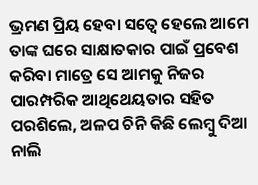ଭ୍ରମଣ ପ୍ରିୟ ହେବା ସତ୍ୱେ ହେଲେ ଆମେ ତାଙ୍କ ଘରେ ସାକ୍ଷାତକାର ପାଇଁ ପ୍ରବେଶ କରିବା ମାତ୍ରେ ସେ ଆମକୁ ନିଜର ପାରମ୍ପରିକ ଆଥିଥେୟତାର ସହିତ ପରଶିଲେ, ଅଳପ ଚିନି କିଛି ଲେମ୍ବୁ ଦିଆ ନାଲି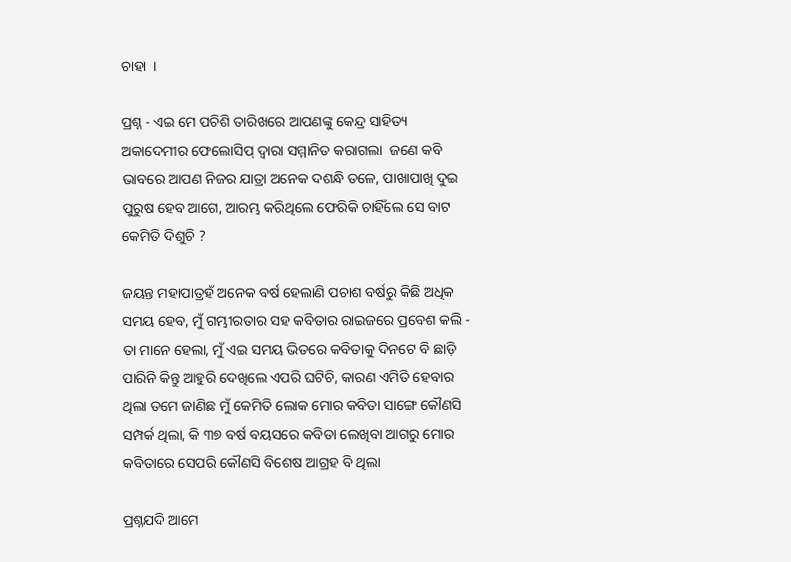ଚାହା  ।

ପ୍ରଶ୍ନ - ଏଇ ମେ ପଚିଶି ତାରିଖରେ ଆପଣଙ୍କୁ କେନ୍ଦ୍ର ସାହିତ୍ୟ ଅକାଦେମୀର ଫେଲୋସିପ୍ ଦ୍ୱାରା ସମ୍ମାନିତ କରାଗଲା  ଜଣେ କବି ଭାବରେ ଆପଣ ନିଜର ଯାତ୍ରା ଅନେକ ଦଶନ୍ଧି ତଳେ, ପାଖାପାଖି ଦୁଇ ପୁରୁଷ ହେବ ଆଗେ, ଆରମ୍ଭ କରିଥିଲେ ଫେରିକି ଚାହିଁଲେ ସେ ବାଟ କେମିତି ଦିଶୁଚି ?

ଜୟନ୍ତ ମହାପାତ୍ରହଁ ଅନେକ ବର୍ଷ ହେଲାଣି ପଚାଶ ବର୍ଷରୁ କିଛି ଅଧିକ ସମୟ ହେବ, ମୁଁ ଗମ୍ଭୀରତାର ସହ କବିତାର ରାଇଜରେ ପ୍ରବେଶ କଲି - ତା ମାନେ ହେଲା, ମୁଁ ଏଇ ସମୟ ଭିତରେ କବିତାକୁ ଦିନଟେ ବି ଛାଡ଼ି ପାରିନି କିନ୍ତୁ ଆହୁରି ଦେଖିଲେ ଏପରି ଘଟିଚି, କାରଣ ଏମିତି ହେବାର ଥିଲା ତମେ ଜାଣିଛ ମୁଁ କେମିତି ଲୋକ ମୋର କବିତା ସାଙ୍ଗେ କୌଣସି ସମ୍ପର୍କ ଥିଲା, କି ୩୭ ବର୍ଷ ବୟସରେ କବିତା ଲେଖିବା ଆଗରୁ ମୋର କବିତାରେ ସେପରି କୌଣସି ବିଶେଷ ଆଗ୍ରହ ବି ଥିଲା

ପ୍ରଶ୍ନଯଦି ଆମେ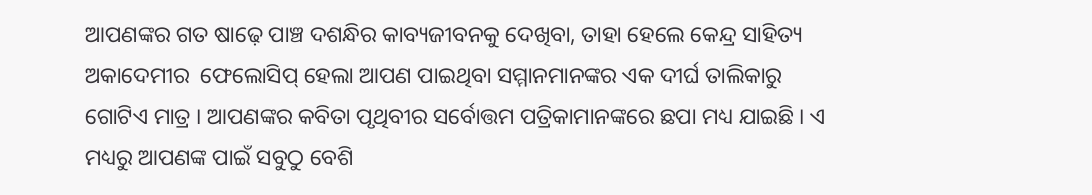ଆପଣଙ୍କର ଗତ ଷାଢ଼େ ପାଞ୍ଚ ଦଶନ୍ଧିର କାବ୍ୟଜୀବନକୁ ଦେଖିବା, ତାହା ହେଲେ କେନ୍ଦ୍ର ସାହିତ୍ୟ ଅକାଦେମୀର  ଫେଲୋସିପ୍ ହେଲା ଆପଣ ପାଇଥିବା ସମ୍ମାନମାନଙ୍କର ଏକ ଦୀର୍ଘ ତାଲିକାରୁ ଗୋଟିଏ ମାତ୍ର । ଆପଣଙ୍କର କବିତା ପୃଥିବୀର ସର୍ବୋତ୍ତମ ପତ୍ରିକାମାନଙ୍କରେ ଛପା ମଧ୍ୟ ଯାଇଛି । ଏ ମଧ୍ୟରୁ ଆପଣଙ୍କ ପାଇଁ ସବୁଠୁ ବେଶି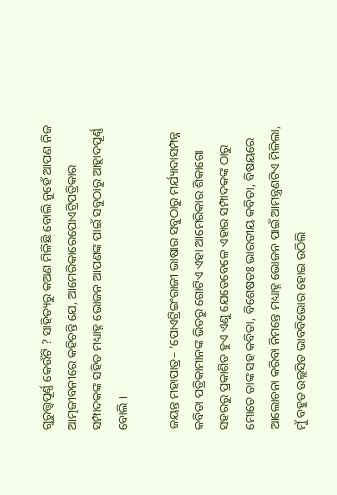ଗୁରୁତ୍ତ୍ୱପୂର୍ଣ୍ଣ କେଉଁଟି ? ସାହିତ୍ୟରୁ କଅଣ ମିଳିଛି ବୋଲି ନୁହେଁ ଆପଣ ନିଜ ଆତ୍ମଜୀବନୀରେ କହିଚନ୍ତି ଯେ, ଆମେରିକାରେପୋଏଟ୍ରିପତ୍ରିକାର ସମ୍ପାଦକଙ୍କ ସହିତ ମଧ୍ୟାହ୍ନ ଭୋଜନ ଆପଣଙ୍କ ପାଇଁ ସବୁଠାରୁ ଆହ୍ଲାଦପୂର୍ଣ୍ଣ ବୋଲି ।

ଜୟନ୍ତ ମହାପାତ୍ର– ‘ପୋଏଟ୍ରିଇଂରାଜୀ ଭାଷାର ସବୁଠାରୁ ମର୍ଯ୍ୟାଦାସମ୍ପନ୍ନ କବିତା ପତ୍ରିକାମାନଙ୍କ ଭିତରୁ ଗୋଟିଏ ଏହା ଆମେରିକାର ଶିକାଗୋ ସହରରୁ ପ୍ରକାଶିତ ହୁଏ ଏଣୁ ଯେତେବେଳେ ଏହାର ସମ୍ପାଦକଙ୍କ ଠାରୁ ମୋତେ ତାଙ୍କ ସହ କବିତା, ବିଶେଷତଃ ଭାରତୀୟ କବିତା, ବିଷୟରେ ଆଲୋଚନା କରିବା ନିମନ୍ତେ ମଧ୍ୟାହ୍ନ ଭୋଜନ ପାଇଁ ଆମନ୍ତ୍ରଣଟିଏ ମିଳିଲା, ମୁଁ ବହୁତ ଉଲ୍ଲସିତ ଭାବବିଭୋର ହୋଇ ଉଠିଲି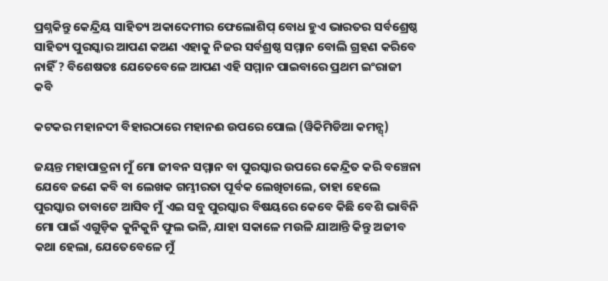ପ୍ରଶ୍ନକିନ୍ତୁ କେନ୍ଦ୍ରିୟ ସାହିତ୍ୟ ଅକାଦେମୀର ଫେଲୋଶିପ୍ ବୋଧ ହୁଏ ଭାରତର ସର୍ବଶ୍ରେଷ୍ଠ ସାହିତ୍ୟ ପୁରସ୍କାର ଆପଣ କଅଣ ଏହାକୁ ନିଜର ସର୍ବଶ୍ରଷ୍ଠ ସମ୍ମାନ ବୋଲି ଗ୍ରହଣ କରିବେ ନାହିଁ ? ବିଶେଷତଃ ଯେତେବେଳେ ଆପଣ ଏହି ସମ୍ମାନ ପାଇବାରେ ପ୍ରଥମ ଇଂରାଜୀ କବି

କଟକର ମହାନଦୀ ବିହାରଠାରେ ମହାନଈ ଉପରେ ପୋଲ (ୱିକିମିଡିଆ କମନ୍ସ୍)

ଜୟନ୍ତ ମହାପାତ୍ରନା ମୁଁ ମୋ ଜୀବନ ସମ୍ମାନ ବା ପୁରସ୍କାର ଉପରେ କେନ୍ଦ୍ରିତ କରି ବଞ୍ଚେନା ଯେବେ ଜଣେ କବି ବା ଲେଖକ ଗମ୍ଭୀରତା ପୂର୍ବକ ଲେଖିଚାଲେ, ତାହା ହେଲେ ପୁରସ୍କାର ତାବାଟେ ଆସିବ ମୁଁ ଏଇ ସବୁ ପୁରସ୍କାର ବିଷୟରେ କେବେ କିଛି ବେଶି ଭାବିନି ମୋ ପାଇଁ ଏଗୁଡ଼ିକ କୁନିକୁନି ଫୁଲ ଭଳି, ଯାହା ସକାଳେ ମଉଳି ଯାଆନ୍ତି କିନ୍ତୁ ଅଜୀବ କଥା ହେଲା, ଯେତେବେଳେ ମୁଁ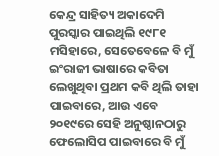କେନ୍ଦ୍ର ସାହିତ୍ୟ ଅକାଦେମି ପୁରସ୍କାର ପାଇଥିଲି ୧୯୮୧ ମସିହାରେ, ସେତେବେଳେ ବି ମୁଁ ଇଂରାଜୀ ଭାଷାରେ କବିତା ଲେଖୁଥିବା ପ୍ରଥମ କବି ଥିଲି ତାହା ପାଇବାରେ, ଆଉ ଏବେ ୨୦୧୯ରେ ସେହି ଅନୁଷ୍ଠାନଠାରୁ ଫେଲୋସିପ ପାଇବାରେ ବି ମୁଁ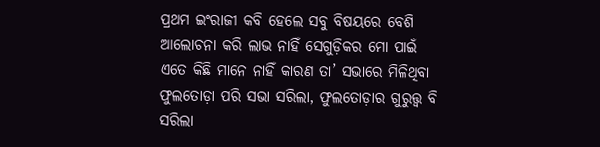ପ୍ରଥମ ଇଂରାଜୀ କବି ହେଲେ ସବୁ ବିଷୟରେ ବେଶି ଆଲୋଚନା କରି ଲାଭ ନାହିଁ ସେଗୁଡ଼ିକର ମୋ ପାଇଁ ଏତେ କିଛି ମାନେ ନାହିଁ କାରଣ ତା’ ସଭାରେ ମିଳିଥିବା ଫୁଲତୋଡ଼ା ପରି ସଭା ସରିଲା, ଫୁଲତୋଡ଼ାର ଗୁରୁତ୍ତ୍ୱ ବି ସରିଲା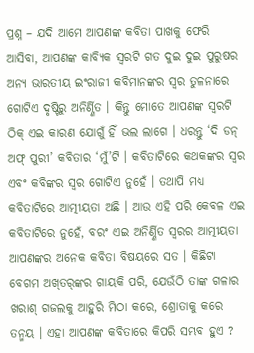ପ୍ରଶ୍ନ – ଯଦି ଆମେ ଆପଣଙ୍କ କବିତା ପାଖକୁ ଫେରି ଆସିବା, ଆପଣଙ୍କ କାବ୍ୟିକ ସ୍ୱରଟି ଗତ ଦୁଇ ଦୁଇ ପୁରୁଷର ଅନ୍ୟ ଭାରତୀୟ ଇଂରାଜୀ କବିମାନଙ୍କର ସ୍ୱର ତୁଳନାରେ ଗୋଟିଏ ଦୃଷ୍ଟିରୁ ଅନିର୍ଣ୍ଣିତ । କିନ୍ତୁ ମୋତେ ଆପଣଙ୍କ ସ୍ୱରଟି ଠିକ୍ ଏଇ କାରଣ ଯୋଗୁଁ ହିଁ ଭଲ ଲାଗେ । ଧରନ୍ତୁ ‘ଦି ଡନ୍ ଅଫ୍ ପୁରୀ’ କବିତାର ‘ମୁଁ’ଟି । କବିତାଟିରେ କଥକଙ୍କର ସ୍ୱର ଏବଂ କବିଙ୍କର ସ୍ୱର ଗୋଟିଏ ନୁହେଁ । ତଥାପି ମଧ୍ୟ କବିତାଟିରେ ଆତ୍ମୀୟତା ଅଛି । ଆଉ ଏହି ପରି କେବଳ ଏଇ କବିତାଟିରେ ନୁହେଁ, ବରଂ ଏଇ ଅନିର୍ଣ୍ଣିତ ସ୍ୱରର ଆତ୍ମୀୟତା ଆପଣଙ୍କର ଅନେକ କବିତା ବିଷୟରେ ସତ । କିଛିଟା ବେଗମ ଅଖ୍‌ତର୍‌ଙ୍କର ଗାୟକି ପରି, ଯେଉଁଠି ତାଙ୍କ ଗଳାର ଖରାଶ୍ ଗଜଲକୁ ଆହୁରି ମିଠା କରେ, ଶ୍ରୋତାକୁ କରେ ତନ୍ମୟ । ଏହା ଆପଣଙ୍କ କବିତାରେ କିପରି ସମ୍ଭବ ହୁଏ ?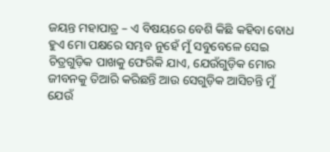ଜୟନ୍ତ ମହାପାତ୍ର – ଏ ବିଷୟରେ ବେଶି କିଛି କହିବା ବୋଧ ହୁଏ ମୋ ପକ୍ଷରେ ସମ୍ଭବ ନୁହେଁ ମୁଁ ସବୁବେଳେ ସେଇ ଚିତ୍ରଗୁଡ଼ିକ ପାଖକୁ ଫେରିକି ଯାଏ, ଯେଉଁଗୁଡ଼ିକ ମୋର ଜୀବନକୁ ତିଆରି କରିଛନ୍ତି ଆଉ ସେଗୁଡ଼ିକ ଆସିଚନ୍ତି ମୁଁ ଯେଉଁ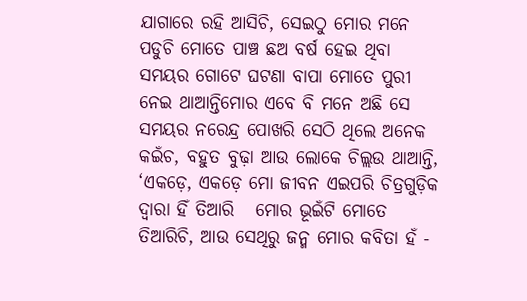ଯାଗାରେ ରହି ଆସିଚି, ସେଇଠୁ ମୋର ମନେ ପଡୁଚି ମୋତେ ପାଞ୍ଚ ଛଅ ବର୍ଷ ହେଇ ଥିବା ସମୟର ଗୋଟେ ଘଟଣା ବାପା ମୋତେ ପୁରୀ ନେଇ ଥାଆନ୍ତିମୋର ଏବେ ବି ମନେ ଅଛି ସେ ସମୟର ନରେନ୍ଦ୍ର ପୋଖରି ସେଠି ଥିଲେ ଅନେକ କଇଁଚ, ବହୁତ ବୁଢ଼ା ଆଉ ଲୋକେ ଚିଲ୍ଲଉ ଥାଆନ୍ତି, ‘ଏକଡ଼େ, ଏକଡ଼େ ମୋ ଜୀବନ ଏଇପରି ଚିତ୍ରଗୁଡ଼ିକ ଦ୍ୱାରା ହିଁ ତିଆରି   ମୋର ଭୂଇଁଟି ମୋତେ ତିଆରିଚି, ଆଉ ସେଥିରୁ ଜନ୍ମ ମୋର କବିତା ହଁ -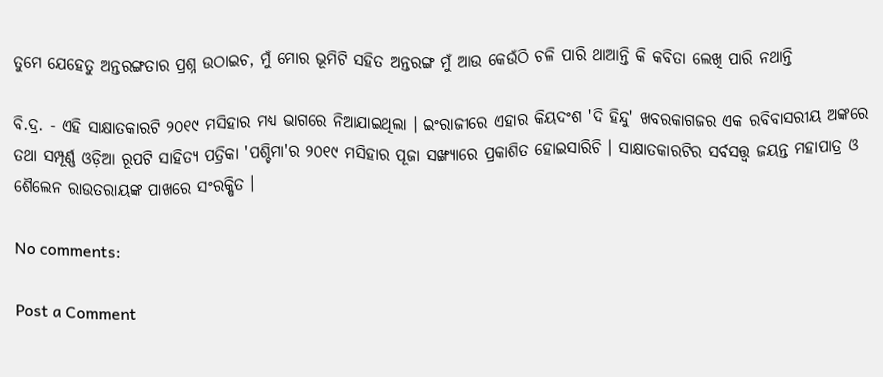ତୁମେ ଯେହେତୁ ଅନ୍ତରଙ୍ଗତାର ପ୍ରଶ୍ନ ଉଠାଇଚ, ମୁଁ ମୋର ଭୂମିଟି ସହିତ ଅନ୍ତରଙ୍ଗ ମୁଁ ଆଉ କେଉଁଠି ଚଳି ପାରି ଥାଆନ୍ତି କି କବିତା ଲେଖି ପାରି ନଥାନ୍ତି

ବି.ଦ୍ର. - ଏହି ସାକ୍ଷାତକାରଟି ୨୦୧୯ ମସିହାର ମଧ୍ୟ ଭାଗରେ ନିଆଯାଇଥିଲା । ଇଂରାଜୀରେ ଏହାର କିୟଦଂଶ 'ଦି ହିନ୍ଦୁ' ଖବରକାଗଜର ଏକ ରବିବାସରୀୟ ଅଙ୍କରେ ତଥା ସମ୍ପୂର୍ଣ୍ଣ ଓଡ଼ିଆ ରୂପଟି ସାହିତ୍ୟ ପତ୍ରିକା 'ପଶ୍ଚିମା'ର ୨୦୧୯ ମସିହାର ପୂଜା ସଙ୍ଖ୍ୟାରେ ପ୍ରକାଶିତ ହୋଇସାରିଚି । ସାକ୍ଷାତକାରଟିର ସର୍ବସତ୍ତ୍ୱ ଜୟନ୍ତ ମହାପାତ୍ର ଓ ଶୈଲେନ ରାଉତରାୟଙ୍କ ପାଖରେ ସଂରକ୍ଷିତ ।

No comments:

Post a Comment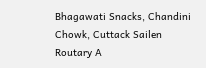Bhagawati Snacks, Chandini Chowk, Cuttack Sailen Routary A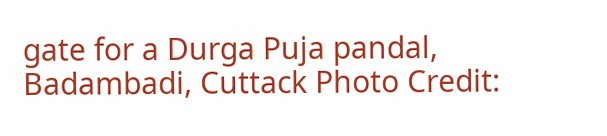gate for a Durga Puja pandal, Badambadi, Cuttack Photo Credit: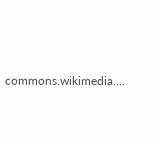commons.wikimedia....